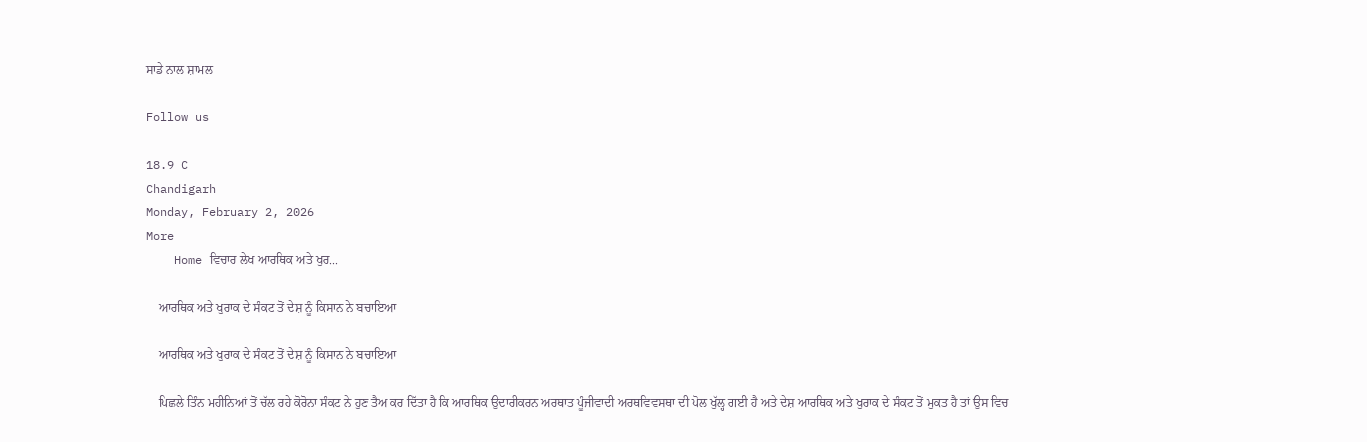ਸਾਡੇ ਨਾਲ ਸ਼ਾਮਲ

Follow us

18.9 C
Chandigarh
Monday, February 2, 2026
More
    Home ਵਿਚਾਰ ਲੇਖ ਆਰਥਿਕ ਅਤੇ ਖੁਰ...

    ਆਰਥਿਕ ਅਤੇ ਖੁਰਾਕ ਦੇ ਸੰਕਟ ਤੋਂ ਦੇਸ਼ ਨੂੰ ਕਿਸਾਨ ਨੇ ਬਚਾਇਆ

    ਆਰਥਿਕ ਅਤੇ ਖੁਰਾਕ ਦੇ ਸੰਕਟ ਤੋਂ ਦੇਸ਼ ਨੂੰ ਕਿਸਾਨ ਨੇ ਬਚਾਇਆ

    ਪਿਛਲੇ ਤਿੰਨ ਮਹੀਨਿਆਂ ਤੋਂ ਚੱਲ ਰਹੇ ਕੋਰੋਨਾ ਸੰਕਟ ਨੇ ਹੁਣ ਤੈਅ ਕਰ ਦਿੱਤਾ ਹੈ ਕਿ ਆਰਥਿਕ ਉਦਾਰੀਕਰਨ ਅਰਥਾਤ ਪੂੰਜੀਵਾਦੀ ਅਰਥਵਿਵਸਥਾ ਦੀ ਪੋਲ ਖੁੱਲ੍ਹ ਗਈ ਹੈ ਅਤੇ ਦੇਸ਼ ਆਰਥਿਕ ਅਤੇ ਖੁਰਾਕ ਦੇ ਸੰਕਟ ਤੋਂ ਮੁਕਤ ਹੈ ਤਾਂ ਉਸ ਵਿਚ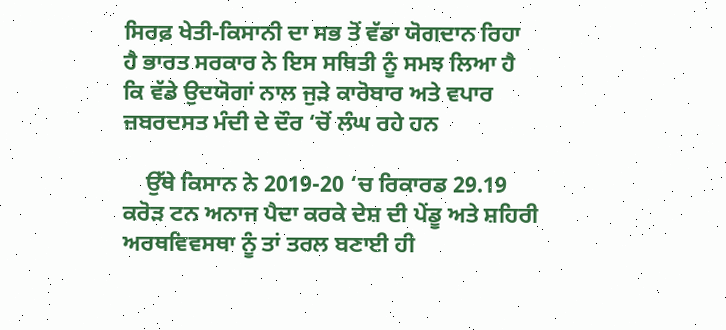ਸਿਰਫ਼ ਖੇਤੀ-ਕਿਸਾਨੀ ਦਾ ਸਭ ਤੋਂ ਵੱਡਾ ਯੋਗਦਾਨ ਰਿਹਾ ਹੈ ਭਾਰਤ ਸਰਕਾਰ ਨੇ ਇਸ ਸਥਿਤੀ ਨੂੰ ਸਮਝ ਲਿਆ ਹੈ ਕਿ ਵੱਡੇ ਉਦਯੋਗਾਂ ਨਾਲ ਜੁੜੇ ਕਾਰੋਬਾਰ ਅਤੇ ਵਪਾਰ ਜ਼ਬਰਦਸਤ ਮੰਦੀ ਦੇ ਦੌਰ ‘ਚੋਂ ਲੰਘ ਰਹੇ ਹਨ

    ਉੱਥੇ ਕਿਸਾਨ ਨੇ 2019-20 ‘ਚ ਰਿਕਾਰਡ 29.19 ਕਰੋੜ ਟਨ ਅਨਾਜ ਪੈਦਾ ਕਰਕੇ ਦੇਸ਼ ਦੀ ਪੇਂਡੂ ਅਤੇ ਸ਼ਹਿਰੀ ਅਰਥਵਿਵਸਥਾ ਨੂੰ ਤਾਂ ਤਰਲ ਬਣਾਈ ਹੀ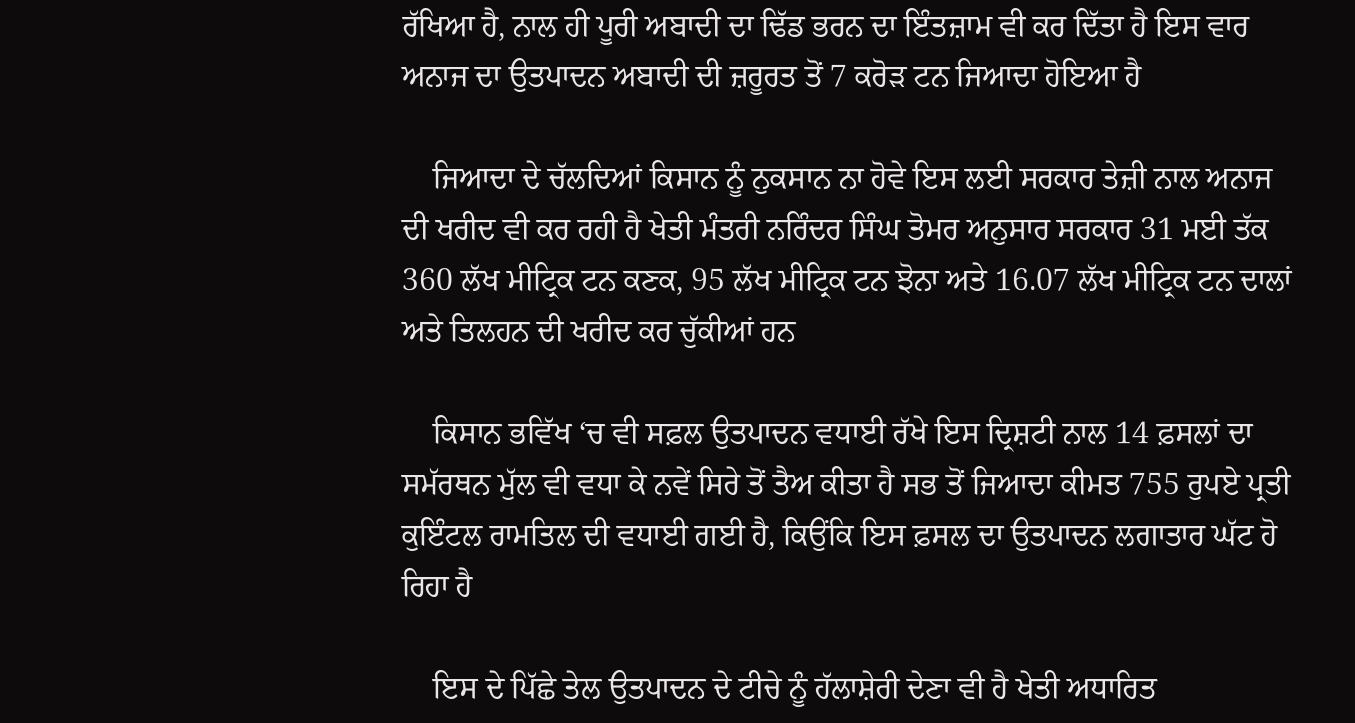ਰੱਖਿਆ ਹੈ, ਨਾਲ ਹੀ ਪੂਰੀ ਅਬਾਦੀ ਦਾ ਢਿੱਡ ਭਰਨ ਦਾ ਇੰਤਜ਼ਾਮ ਵੀ ਕਰ ਦਿੱਤਾ ਹੈ ਇਸ ਵਾਰ ਅਨਾਜ ਦਾ ਉਤਪਾਦਨ ਅਬਾਦੀ ਦੀ ਜ਼ਰੂਰਤ ਤੋਂ 7 ਕਰੋੜ ਟਨ ਜਿਆਦਾ ਹੋਇਆ ਹੈ

    ਜਿਆਦਾ ਦੇ ਚੱਲਦਿਆਂ ਕਿਸਾਨ ਨੂੰ ਨੁਕਸਾਨ ਨਾ ਹੋਵੇ ਇਸ ਲਈ ਸਰਕਾਰ ਤੇਜ਼ੀ ਨਾਲ ਅਨਾਜ ਦੀ ਖਰੀਦ ਵੀ ਕਰ ਰਹੀ ਹੈ ਖੇਤੀ ਮੰਤਰੀ ਨਰਿੰਦਰ ਸਿੰਘ ਤੋਮਰ ਅਨੁਸਾਰ ਸਰਕਾਰ 31 ਮਈ ਤੱਕ 360 ਲੱਖ ਮੀਟ੍ਰਿਕ ਟਨ ਕਣਕ, 95 ਲੱਖ ਮੀਟ੍ਰਿਕ ਟਨ ਝੋਨਾ ਅਤੇ 16.07 ਲੱਖ ਮੀਟ੍ਰਿਕ ਟਨ ਦਾਲਾਂ ਅਤੇ ਤਿਲਹਨ ਦੀ ਖਰੀਦ ਕਰ ਚੁੱਕੀਆਂ ਹਨ

    ਕਿਸਾਨ ਭਵਿੱਖ ‘ਚ ਵੀ ਸਫ਼ਲ ਉਤਪਾਦਨ ਵਧਾਈ ਰੱਖੇ ਇਸ ਦ੍ਰਿਸ਼ਟੀ ਨਾਲ 14 ਫ਼ਸਲਾਂ ਦਾ ਸਮੱਰਥਨ ਮੁੱਲ ਵੀ ਵਧਾ ਕੇ ਨਵੇਂ ਸਿਰੇ ਤੋਂ ਤੈਅ ਕੀਤਾ ਹੈ ਸਭ ਤੋਂ ਜਿਆਦਾ ਕੀਮਤ 755 ਰੁਪਏ ਪ੍ਰਤੀ ਕੁਇੰਟਲ ਰਾਮਤਿਲ ਦੀ ਵਧਾਈ ਗਈ ਹੈ, ਕਿਉਂਕਿ ਇਸ ਫ਼ਸਲ ਦਾ ਉਤਪਾਦਨ ਲਗਾਤਾਰ ਘੱਟ ਹੋ ਰਿਹਾ ਹੈ

    ਇਸ ਦੇ ਪਿੱਛੇ ਤੇਲ ਉਤਪਾਦਨ ਦੇ ਟੀਚੇ ਨੂੰ ਹੱਲਾਸ਼ੇਰੀ ਦੇਣਾ ਵੀ ਹੈ ਖੇਤੀ ਅਧਾਰਿਤ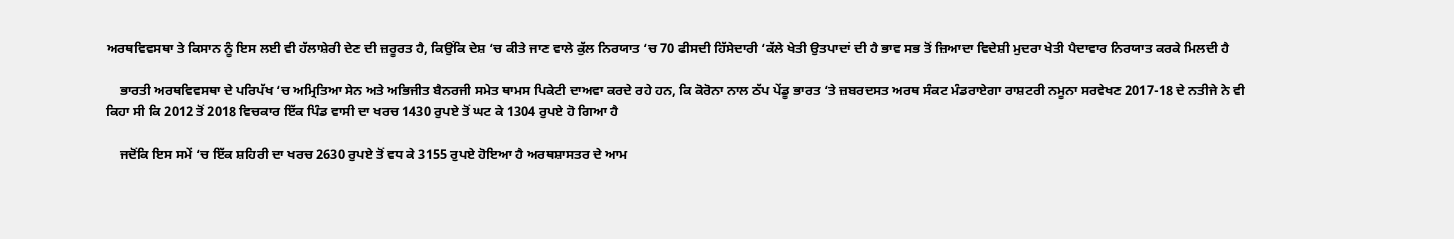ਅਰਥਵਿਵਸਥਾ ਤੇ ਕਿਸਾਨ ਨੂੰ ਇਸ ਲਈ ਵੀ ਹੱਲਾਸ਼ੇਰੀ ਦੇਣ ਦੀ ਜ਼ਰੂਰਤ ਹੈ, ਕਿਉਂਕਿ ਦੇਸ਼ ‘ਚ ਕੀਤੇ ਜਾਣ ਵਾਲੇ ਕੁੱਲ ਨਿਰਯਾਤ ‘ਚ 70 ਫੀਸਦੀ ਹਿੱਸੇਦਾਰੀ ‘ਕੱਲੇ ਖੇਤੀ ਉਤਪਾਦਾਂ ਦੀ ਹੈ ਭਾਵ ਸਭ ਤੋਂ ਜ਼ਿਆਦਾ ਵਿਦੇਸ਼ੀ ਮੁਦਰਾ ਖੇਤੀ ਪੈਦਾਵਾਰ ਨਿਰਯਾਤ ਕਰਕੇ ਮਿਲਦੀ ਹੈ

    ਭਾਰਤੀ ਅਰਥਵਿਵਸਥਾ ਦੇ ਪਰਿਪੱਖ ‘ਚ ਅਮ੍ਰਿਤਿਆ ਸੇਨ ਅਤੇ ਅਭਿਜੀਤ ਬੈਨਰਜੀ ਸਮੇਤ ਥਾਮਸ ਪਿਕੇਟੀ ਦਾਅਵਾ ਕਰਦੇ ਰਹੇ ਹਨ, ਕਿ ਕੋਰੋਨਾ ਨਾਲ ਠੱਪ ਪੇਂਡੂ ਭਾਰਤ ‘ਤੇ ਜ਼ਬਰਦਸਤ ਅਰਥ ਸੰਕਟ ਮੰਡਰਾਏਗਾ ਰਾਸ਼ਟਰੀ ਨਮੂਨਾ ਸਰਵੇਖਣ 2017-18 ਦੇ ਨਤੀਜੇ ਨੇ ਵੀ ਕਿਹਾ ਸੀ ਕਿ 2012 ਤੋਂ 2018 ਵਿਚਕਾਰ ਇੱਕ ਪਿੰਡ ਵਾਸੀ ਦਾ ਖਰਚ 1430 ਰੁਪਏ ਤੋਂ ਘਟ ਕੇ 1304 ਰੁਪਏ ਹੋ ਗਿਆ ਹੈ

    ਜਦੋਂਕਿ ਇਸ ਸਮੇਂ ‘ਚ ਇੱਕ ਸ਼ਹਿਰੀ ਦਾ ਖਰਚ 2630 ਰੁਪਏ ਤੋਂ ਵਧ ਕੇ 3155 ਰੁਪਏ ਹੋਇਆ ਹੈ ਅਰਥਸ਼ਾਸਤਰ ਦੇ ਆਮ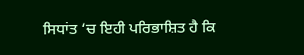ਸਿਧਾਂਤ ‘ਚ ਇਹੀ ਪਰਿਭਾਸ਼ਿਤ ਹੈ ਕਿ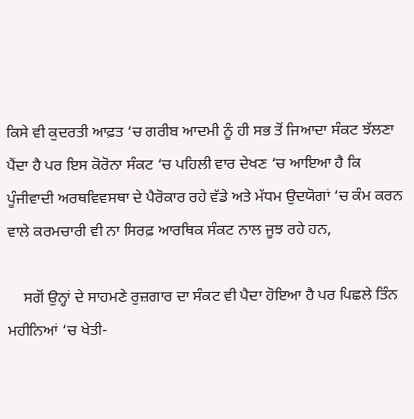ਕਿਸੇ ਵੀ ਕੁਦਰਤੀ ਆਫ਼ਤ ‘ਚ ਗਰੀਬ ਆਦਮੀ ਨੂੰ ਹੀ ਸਭ ਤੋਂ ਜਿਆਦਾ ਸੰਕਟ ਝੱਲਣਾ ਪੈਂਦਾ ਹੈ ਪਰ ਇਸ ਕੋਰੋਨਾ ਸੰਕਟ ‘ਚ ਪਹਿਲੀ ਵਾਰ ਦੇਖਣ ‘ਚ ਆਇਆ ਹੈ ਕਿ ਪੂੰਜੀਵਾਦੀ ਅਰਥਵਿਵਸਥਾ ਦੇ ਪੈਰੋਕਾਰ ਰਹੇ ਵੱਡੇ ਅਤੇ ਮੱਧਮ ਉਦਯੋਗਾਂ ‘ਚ ਕੰਮ ਕਰਨ ਵਾਲੇ ਕਰਮਚਾਰੀ ਵੀ ਨਾ ਸਿਰਫ਼ ਆਰਥਿਕ ਸੰਕਟ ਨਾਲ ਜੂਝ ਰਹੇ ਹਨ,

    ਸਗੋਂ ਉਨ੍ਹਾਂ ਦੇ ਸਾਹਮਣੇ ਰੁਜ਼ਗਾਰ ਦਾ ਸੰਕਟ ਵੀ ਪੈਦਾ ਹੋਇਆ ਹੈ ਪਰ ਪਿਛਲੇ ਤਿੰਨ ਮਹੀਨਿਆਂ ‘ਚ ਖੇਤੀ-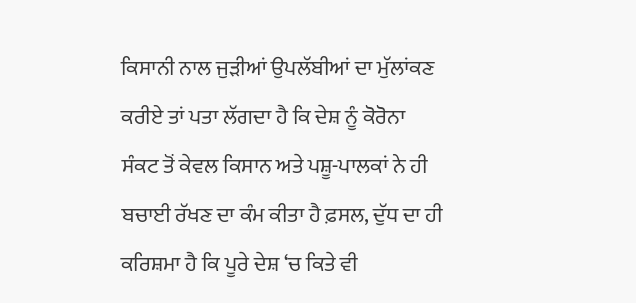ਕਿਸਾਨੀ ਨਾਲ ਜੁੜੀਆਂ ਉਪਲੱਬੀਆਂ ਦਾ ਮੁੱਲਾਂਕਣ ਕਰੀਏ ਤਾਂ ਪਤਾ ਲੱਗਦਾ ਹੈ ਕਿ ਦੇਸ਼ ਨੂੰ ਕੋਰੋਨਾ ਸੰਕਟ ਤੋਂ ਕੇਵਲ ਕਿਸਾਨ ਅਤੇ ਪਸ਼ੂ-ਪਾਲਕਾਂ ਨੇ ਹੀ ਬਚਾਈ ਰੱਖਣ ਦਾ ਕੰਮ ਕੀਤਾ ਹੈ ਫ਼ਸਲ, ਦੁੱਧ ਦਾ ਹੀ ਕਰਿਸ਼ਮਾ ਹੈ ਕਿ ਪੂਰੇ ਦੇਸ਼ ‘ਚ ਕਿਤੇ ਵੀ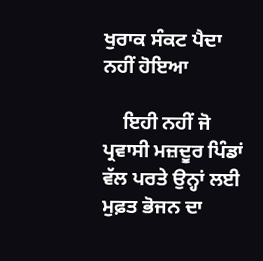ਖੁਰਾਕ ਸੰਕਟ ਪੈਦਾ ਨਹੀਂ ਹੋਇਆ

    ਇਹੀ ਨਹੀਂ ਜੋ ਪ੍ਰਵਾਸੀ ਮਜ਼ਦੂਰ ਪਿੰਡਾਂ ਵੱਲ ਪਰਤੇ ਉਨ੍ਹਾਂ ਲਈ ਮੁਫ਼ਤ ਭੋਜਨ ਦਾ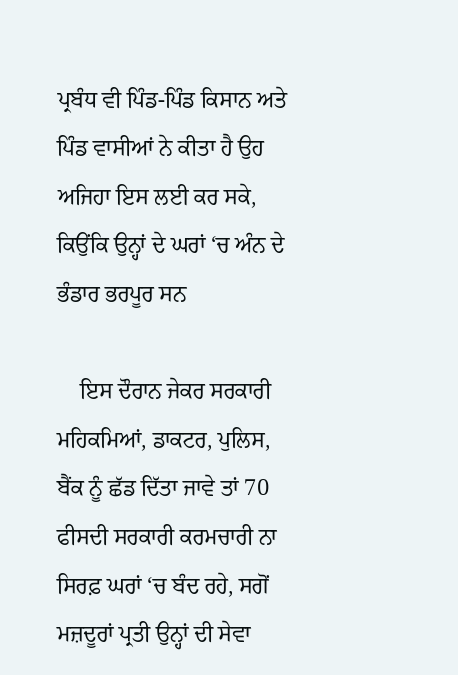ਪ੍ਰਬੰਧ ਵੀ ਪਿੰਡ-ਪਿੰਡ ਕਿਸਾਨ ਅਤੇ ਪਿੰਡ ਵਾਸੀਆਂ ਨੇ ਕੀਤਾ ਹੈ ਉਹ ਅਜਿਹਾ ਇਸ ਲਈ ਕਰ ਸਕੇ, ਕਿਉਂਕਿ ਉਨ੍ਹਾਂ ਦੇ ਘਰਾਂ ‘ਚ ਅੰਨ ਦੇ ਭੰਡਾਰ ਭਰਪੂਰ ਸਨ

    ਇਸ ਦੌਰਾਨ ਜੇਕਰ ਸਰਕਾਰੀ ਮਹਿਕਮਿਆਂ, ਡਾਕਟਰ, ਪੁਲਿਸ, ਬੈਂਕ ਨੂੰ ਛੱਡ ਦਿੱਤਾ ਜਾਵੇ ਤਾਂ 70 ਫੀਸਦੀ ਸਰਕਾਰੀ ਕਰਮਚਾਰੀ ਨਾ ਸਿਰਫ਼ ਘਰਾਂ ‘ਚ ਬੰਦ ਰਹੇ, ਸਗੋਂ ਮਜ਼ਦੂਰਾਂ ਪ੍ਰਤੀ ਉਨ੍ਹਾਂ ਦੀ ਸੇਵਾ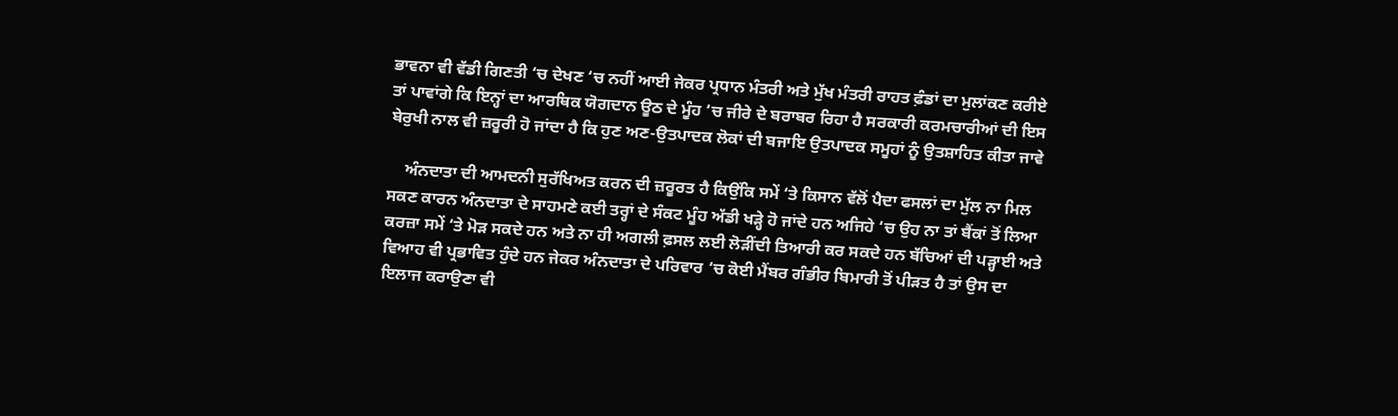ਭਾਵਨਾ ਵੀ ਵੱਡੀ ਗਿਣਤੀ ‘ਚ ਦੇਖਣ ‘ਚ ਨਹੀਂ ਆਈ ਜੇਕਰ ਪ੍ਰਧਾਨ ਮੰਤਰੀ ਅਤੇ ਮੁੱਖ ਮੰਤਰੀ ਰਾਹਤ ਫ਼ੰਡਾਂ ਦਾ ਮੁਲਾਂਕਣ ਕਰੀਏ ਤਾਂ ਪਾਵਾਂਗੇ ਕਿ ਇਨ੍ਹਾਂ ਦਾ ਆਰਥਿਕ ਯੋਗਦਾਨ ਊਠ ਦੇ ਮੂੰਹ ‘ਚ ਜੀਰੇ ਦੇ ਬਰਾਬਰ ਰਿਹਾ ਹੈ ਸਰਕਾਰੀ ਕਰਮਚਾਰੀਆਂ ਦੀ ਇਸ ਬੇਰੁਖੀ ਨਾਲ ਵੀ ਜ਼ਰੂਰੀ ਹੋ ਜਾਂਦਾ ਹੈ ਕਿ ਹੁਣ ਅਣ-ਉਤਪਾਦਕ ਲੋਕਾਂ ਦੀ ਬਜਾਇ ਉਤਪਾਦਕ ਸਮੂਹਾਂ ਨੂੰ ਉਤਸ਼ਾਹਿਤ ਕੀਤਾ ਜਾਵੇ

    ਅੰਨਦਾਤਾ ਦੀ ਆਮਦਨੀ ਸੁਰੱਖਿਅਤ ਕਰਨ ਦੀ ਜ਼ਰੂਰਤ ਹੈ ਕਿਉਂਕਿ ਸਮੇਂ ‘ਤੇ ਕਿਸਾਨ ਵੱਲੋਂ ਪੈਦਾ ਫਸਲਾਂ ਦਾ ਮੁੱਲ ਨਾ ਮਿਲ ਸਕਣ ਕਾਰਨ ਅੰਨਦਾਤਾ ਦੇ ਸਾਹਮਣੇ ਕਈ ਤਰ੍ਹਾਂ ਦੇ ਸੰਕਟ ਮੂੰਹ ਅੱਡੀ ਖੜ੍ਹੇ ਹੋ ਜਾਂਦੇ ਹਨ ਅਜਿਹੇ ‘ਚ ਉਹ ਨਾ ਤਾਂ ਬੈਂਕਾਂ ਤੋਂ ਲਿਆ ਕਰਜ਼ਾ ਸਮੇਂ ‘ਤੇ ਮੋੜ ਸਕਦੇ ਹਨ ਅਤੇ ਨਾ ਹੀ ਅਗਲੀ ਫ਼ਸਲ ਲਈ ਲੋੜੀਂਦੀ ਤਿਆਰੀ ਕਰ ਸਕਦੇ ਹਨ ਬੱਚਿਆਂ ਦੀ ਪੜ੍ਹਾਈ ਅਤੇ ਵਿਆਹ ਵੀ ਪ੍ਰਭਾਵਿਤ ਹੁੰਦੇ ਹਨ ਜੇਕਰ ਅੰਨਦਾਤਾ ਦੇ ਪਰਿਵਾਰ ‘ਚ ਕੋਈ ਮੈਂਬਰ ਗੰਭੀਰ ਬਿਮਾਰੀ ਤੋਂ ਪੀੜਤ ਹੈ ਤਾਂ ਉਸ ਦਾ ਇਲਾਜ ਕਰਾਉਣਾ ਵੀ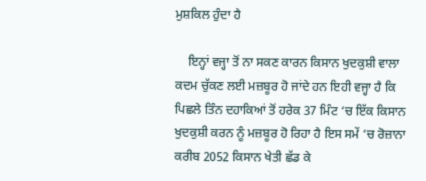ਮੁਸ਼ਕਿਲ ਹੁੰਦਾ ਹੈ

    ਇਨ੍ਹਾਂ ਵਜ੍ਹਾ ਤੋਂ ਨਾ ਸਕਣ ਕਾਰਨ ਕਿਸਾਨ ਖੁਦਕੁਸ਼ੀ ਵਾਲਾ ਕਦਮ ਚੁੱਕਣ ਲਈ ਮਜ਼ਬੂਰ ਹੋ ਜਾਂਦੇ ਹਨ ਇਹੀ ਵਜ੍ਹਾ ਹੈ ਕਿ ਪਿਛਲੇ ਤਿੰਨ ਦਹਾਕਿਆਂ ਤੋਂ ਹਰੇਕ 37 ਮਿੰਟ ‘ਚ ਇੱਕ ਕਿਸਾਨ ਖੁਦਕੁਸ਼ੀ ਕਰਨ ਨੂੰ ਮਜ਼ਬੂਰ ਹੋ ਰਿਹਾ ਹੈ ਇਸ ਸਮੇਂ ‘ਚ ਰੋਜ਼ਾਨਾ ਕਰੀਬ 2052 ਕਿਸਾਨ ਖੇਤੀ ਛੱਡ ਕੇ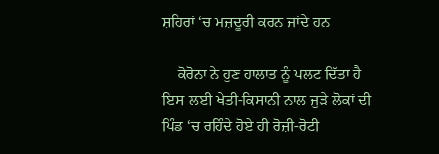ਸ਼ਹਿਰਾਂ ‘ਚ ਮਜ਼ਦੂਰੀ ਕਰਨ ਜਾਂਦੇ ਹਨ

    ਕੋਰੋਨਾ ਨੇ ਹੁਣ ਹਾਲਾਤ ਨੂੰ ਪਲਟ ਦਿੱਤਾ ਹੈ ਇਸ ਲਈ ਖੇਤੀ-ਕਿਸਾਨੀ ਨਾਲ ਜੁੜੇ ਲੋਕਾਂ ਦੀ ਪਿੰਡ ‘ਚ ਰਹਿੰਦੇ ਹੋਏ ਹੀ ਰੋਜ਼ੀ-ਰੋਟੀ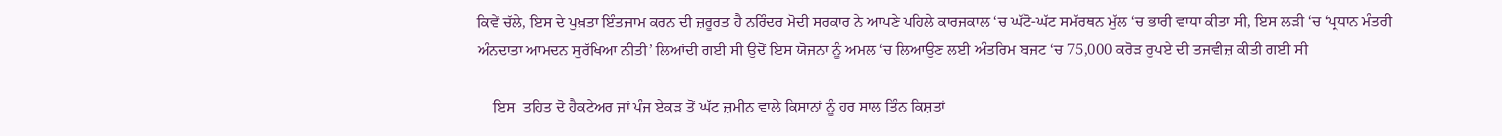ਕਿਵੇਂ ਚੱਲੇ, ਇਸ ਦੇ ਪੁਖ਼ਤਾ ਇੰਤਜਾਮ ਕਰਨ ਦੀ ਜ਼ਰੂਰਤ ਹੈ ਨਰਿੰਦਰ ਮੋਦੀ ਸਰਕਾਰ ਨੇ ਆਪਣੇ ਪਹਿਲੇ ਕਾਰਜਕਾਲ ‘ਚ ਘੱਟੋ-ਘੱਟ ਸਮੱਰਥਨ ਮੁੱਲ ‘ਚ ਭਾਰੀ ਵਾਧਾ ਕੀਤਾ ਸੀ, ਇਸ ਲੜੀ ‘ਚ ‘ਪ੍ਰਧਾਨ ਮੰਤਰੀ ਅੰਨਦਾਤਾ ਆਮਦਨ ਸੁਰੱਖਿਆ ਨੀਤੀ’ ਲਿਆਂਦੀ ਗਈ ਸੀ ਉਦੋਂ ਇਸ ਯੋਜਨਾ ਨੂੰ ਅਮਲ ‘ਚ ਲਿਆਉਣ ਲਈ ਅੰਤਰਿਮ ਬਜਟ ‘ਚ 75,000 ਕਰੋੜ ਰੁਪਏ ਦੀ ਤਜਵੀਜ਼ ਕੀਤੀ ਗਈ ਸੀ

    ਇਸ  ਤਹਿਤ ਦੋ ਹੈਕਟੇਅਰ ਜਾਂ ਪੰਜ ਏਕੜ ਤੋਂ ਘੱਟ ਜ਼ਮੀਨ ਵਾਲੇ ਕਿਸਾਨਾਂ ਨੂੰ ਹਰ ਸਾਲ ਤਿੰਨ ਕਿਸ਼ਤਾਂ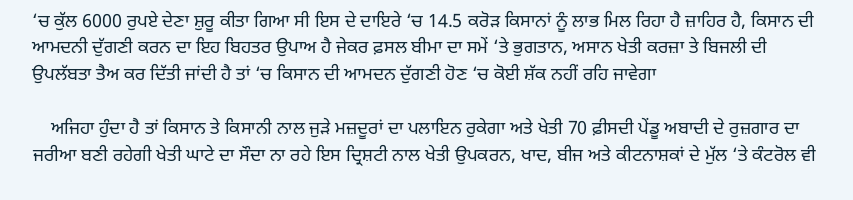‘ਚ ਕੁੱਲ 6000 ਰੁਪਏ ਦੇਣਾ ਸ਼ੁਰੂ ਕੀਤਾ ਗਿਆ ਸੀ ਇਸ ਦੇ ਦਾਇਰੇ ‘ਚ 14.5 ਕਰੋੜ ਕਿਸਾਨਾਂ ਨੂੰ ਲਾਭ ਮਿਲ ਰਿਹਾ ਹੈ ਜ਼ਾਹਿਰ ਹੈ, ਕਿਸਾਨ ਦੀ ਆਮਦਨੀ ਦੁੱਗਣੀ ਕਰਨ ਦਾ ਇਹ ਬਿਹਤਰ ਉਪਾਅ ਹੈ ਜੇਕਰ ਫ਼ਸਲ ਬੀਮਾ ਦਾ ਸਮੇਂ ‘ਤੇ ਭੁਗਤਾਨ, ਅਸਾਨ ਖੇਤੀ ਕਰਜ਼ਾ ਤੇ ਬਿਜਲੀ ਦੀ ਉਪਲੱਬਤਾ ਤੈਅ ਕਰ ਦਿੱਤੀ ਜਾਂਦੀ ਹੈ ਤਾਂ ‘ਚ ਕਿਸਾਨ ਦੀ ਆਮਦਨ ਦੁੱਗਣੀ ਹੋਣ ‘ਚ ਕੋਈ ਸ਼ੱਕ ਨਹੀਂ ਰਹਿ ਜਾਵੇਗਾ

    ਅਜਿਹਾ ਹੁੰਦਾ ਹੈ ਤਾਂ ਕਿਸਾਨ ਤੇ ਕਿਸਾਨੀ ਨਾਲ ਜੁੜੇ ਮਜ਼ਦੂਰਾਂ ਦਾ ਪਲਾਇਨ ਰੁਕੇਗਾ ਅਤੇ ਖੇਤੀ 70 ਫ਼ੀਸਦੀ ਪੇਂਡੂ ਅਬਾਦੀ ਦੇ ਰੁਜ਼ਗਾਰ ਦਾ ਜਰੀਆ ਬਣੀ ਰਹੇਗੀ ਖੇਤੀ ਘਾਟੇ ਦਾ ਸੌਦਾ ਨਾ ਰਹੇ ਇਸ ਦ੍ਰਿਸ਼ਟੀ ਨਾਲ ਖੇਤੀ ਉਪਕਰਨ, ਖਾਦ, ਬੀਜ ਅਤੇ ਕੀਟਨਾਸ਼ਕਾਂ ਦੇ ਮੁੱਲ ‘ਤੇ ਕੰਟਰੋਲ ਵੀ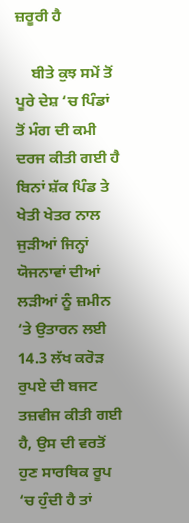ਜ਼ਰੂਰੀ ਹੈ

    ਬੀਤੇ ਕੁਝ ਸਮੇਂ ਤੋਂ ਪੂਰੇ ਦੇਸ਼ ‘ਚ ਪਿੰਡਾਂ ਤੋਂ ਮੰਗ ਦੀ ਕਮੀ ਦਰਜ ਕੀਤੀ ਗਈ ਹੈ ਬਿਨਾਂ ਸ਼ੱਕ ਪਿੰਡ ਤੇ ਖੇਤੀ ਖੇਤਰ ਨਾਲ ਜੁੜੀਆਂ ਜਿਨ੍ਹਾਂ ਯੋਜਨਾਵਾਂ ਦੀਆਂ ਲੜੀਆਂ ਨੂੰ ਜ਼ਮੀਨ ‘ਤੇ ਉਤਾਰਨ ਲਈ 14.3 ਲੱਖ ਕਰੋੜ ਰੁਪਏ ਦੀ ਬਜਟ ਤਜ਼ਵੀਜ ਕੀਤੀ ਗਈ ਹੈ, ਉਸ ਦੀ ਵਰਤੋਂ ਹੁਣ ਸਾਰਥਿਕ ਰੂਪ ‘ਚ ਹੁੰਦੀ ਹੈ ਤਾਂ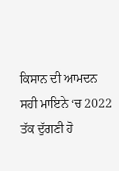ਕਿਸਾਨ ਦੀ ਆਮਦਨ ਸਹੀ ਮਾਇਨੇ ‘ਚ 2022 ਤੱਕ ਦੁੱਗਣੀ ਹੋ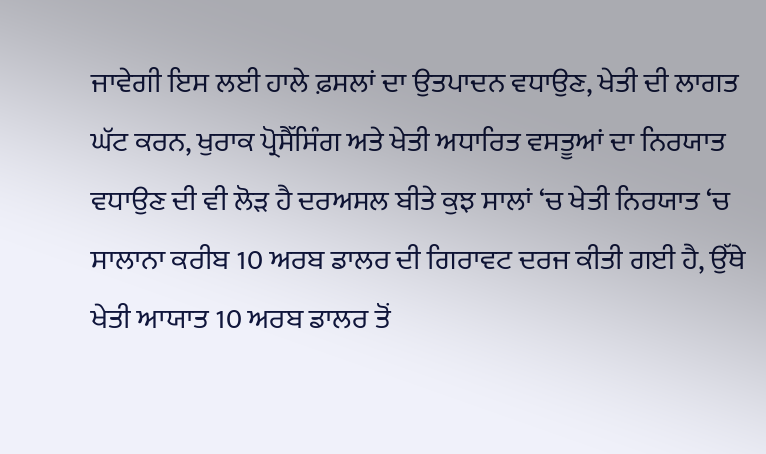ਜਾਵੇਗੀ ਇਸ ਲਈ ਹਾਲੇ ਫ਼ਸਲਾਂ ਦਾ ਉਤਪਾਦਨ ਵਧਾਉਣ, ਖੇਤੀ ਦੀ ਲਾਗਤ ਘੱਟ ਕਰਨ, ਖੁਰਾਕ ਪ੍ਰੋਸੈੱਸਿੰਗ ਅਤੇ ਖੇਤੀ ਅਧਾਰਿਤ ਵਸਤੂਆਂ ਦਾ ਨਿਰਯਾਤ ਵਧਾਉਣ ਦੀ ਵੀ ਲੋੜ ਹੈ ਦਰਅਸਲ ਬੀਤੇ ਕੁਝ ਸਾਲਾਂ ‘ਚ ਖੇਤੀ ਨਿਰਯਾਤ ‘ਚ ਸਾਲਾਨਾ ਕਰੀਬ 10 ਅਰਬ ਡਾਲਰ ਦੀ ਗਿਰਾਵਟ ਦਰਜ ਕੀਤੀ ਗਈ ਹੈ, ਉੱਥੇ ਖੇਤੀ ਆਯਾਤ 10 ਅਰਬ ਡਾਲਰ ਤੋਂ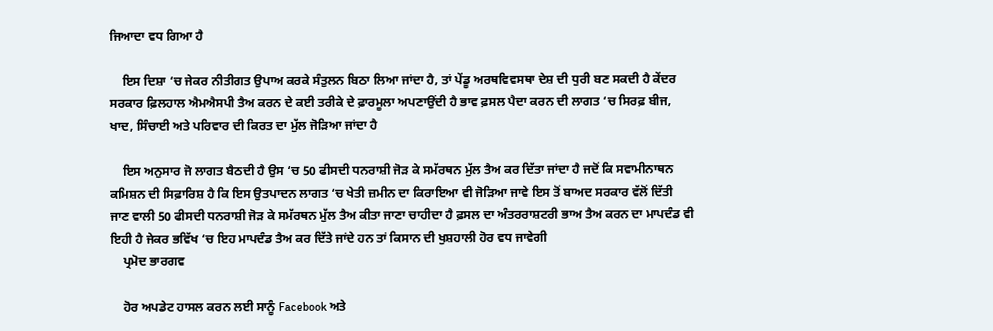ਜਿਆਦਾ ਵਧ ਗਿਆ ਹੈ

    ਇਸ ਦਿਸ਼ਾ ‘ਚ ਜੇਕਰ ਨੀਤੀਗਤ ਉਪਾਅ ਕਰਕੇ ਸੰਤੁਲਨ ਬਿਠਾ ਲਿਆ ਜਾਂਦਾ ਹੈ, ਤਾਂ ਪੇਂਡੂ ਅਰਥਵਿਵਸਥਾ ਦੇਸ਼ ਦੀ ਧੁਰੀ ਬਣ ਸਕਦੀ ਹੈ ਕੇਂਦਰ ਸਰਕਾਰ ਫ਼ਿਲਹਾਲ ਐਮਐਸਪੀ ਤੈਅ ਕਰਨ ਦੇ ਕਈ ਤਰੀਕੇ ਦੇ ਫ਼ਾਰਮੂਲਾ ਅਪਣਾਉਂਦੀ ਹੈ ਭਾਵ ਫ਼ਸਲ ਪੈਦਾ ਕਰਨ ਦੀ ਲਾਗਤ ‘ਚ ਸਿਰਫ਼ ਬੀਜ, ਖਾਦ, ਸਿੰਚਾਈ ਅਤੇ ਪਰਿਵਾਰ ਦੀ ਕਿਰਤ ਦਾ ਮੁੱਲ ਜੋੜਿਆ ਜਾਂਦਾ ਹੈ

    ਇਸ ਅਨੁਸਾਰ ਜੋ ਲਾਗਤ ਬੈਠਦੀ ਹੈ ਉਸ ‘ਚ 50 ਫੀਸਦੀ ਧਨਰਾਸ਼ੀ ਜੋੜ ਕੇ ਸਮੱਰਥਨ ਮੁੱਲ ਤੈਅ ਕਰ ਦਿੱਤਾ ਜਾਂਦਾ ਹੈ ਜਦੋਂ ਕਿ ਸਵਾਮੀਨਾਥਨ ਕਮਿਸ਼ਨ ਦੀ ਸਿਫ਼ਾਰਿਸ਼ ਹੈ ਕਿ ਇਸ ਉਤਪਾਦਨ ਲਾਗਤ ‘ਚ ਖੇਤੀ ਜ਼ਮੀਨ ਦਾ ਕਿਰਾਇਆ ਵੀ ਜੋੜਿਆ ਜਾਵੇ ਇਸ ਤੋਂ ਬਾਅਦ ਸਰਕਾਰ ਵੱਲੋਂ ਦਿੱਤੀ ਜਾਣ ਵਾਲੀ 50 ਫੀਸਦੀ ਧਨਰਾਸ਼ੀ ਜੋੜ ਕੇ ਸਮੱਰਥਨ ਮੁੱਲ ਤੈਅ ਕੀਤਾ ਜਾਣਾ ਚਾਹੀਦਾ ਹੈ ਫ਼ਸਲ ਦਾ ਅੰਤਰਰਾਸ਼ਟਰੀ ਭਾਅ ਤੈਅ ਕਰਨ ਦਾ ਮਾਪਦੰਡ ਵੀ ਇਹੀ ਹੈ ਜੇਕਰ ਭਵਿੱਖ ‘ਚ ਇਹ ਮਾਪਦੰਡ ਤੈਅ ਕਰ ਦਿੱਤੇ ਜਾਂਦੇ ਹਨ ਤਾਂ ਕਿਸਾਨ ਦੀ ਖੁਸ਼ਹਾਲੀ ਹੋਰ ਵਧ ਜਾਵੇਗੀ
    ਪ੍ਰਮੋਦ ਭਾਰਗਵ

    ਹੋਰ ਅਪਡੇਟ ਹਾਸਲ ਕਰਨ ਲਈ ਸਾਨੂੰ Facebook ਅਤੇ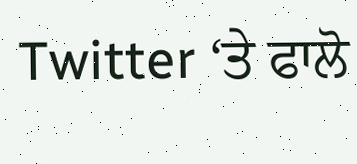Twitter ‘ਤੇ ਫਾਲੋ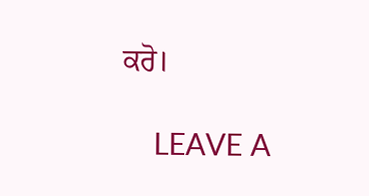ਕਰੋ।

    LEAVE A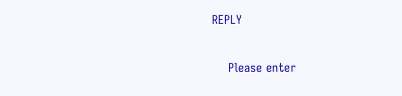REPLY

    Please enter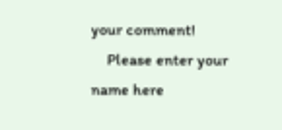your comment!
    Please enter your name here